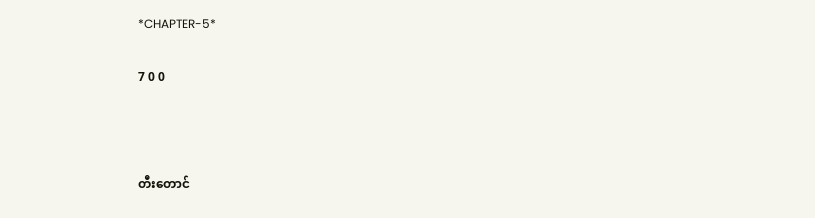*CHAPTER-5*

7 0 0



တီးတောင်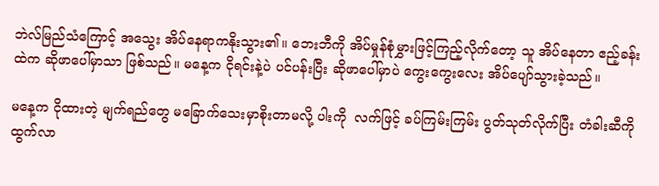ဘဲလ်မြည်သံကြောင့် အသွေး အိပ်‌နေရာကနိုးသွား၏။ ဘေးဘီကို အိပ်မှုန်စုံမွှားဖြင့်ကြည့်လိုက်တော့ သူ အိပ်နေတာ ဧည့်ခန်းထဲက ဆိုဖာပေါ်မှာသာ ဖြစ်သည်။ မနေ့က ငိုရင်းနဲ့ပဲ ပင်ပန်းပြီး ဆိုဖာပေါ်မှာပဲ ကွေးကွေးလေး အိပ်ပျော်သွားခဲ့သည်။

မနေ့က ငိုထားတဲ့ မျက်ရည်တွေ မခြောက်သေးမှာစိုးတာမလို့ ပါးကို  လက်ဖြင့် ခပ်ကြမ်းကြမ်း ပွတ်သုတ်လိုက်ပြီး တံခါးဆီကို ထွက်လာ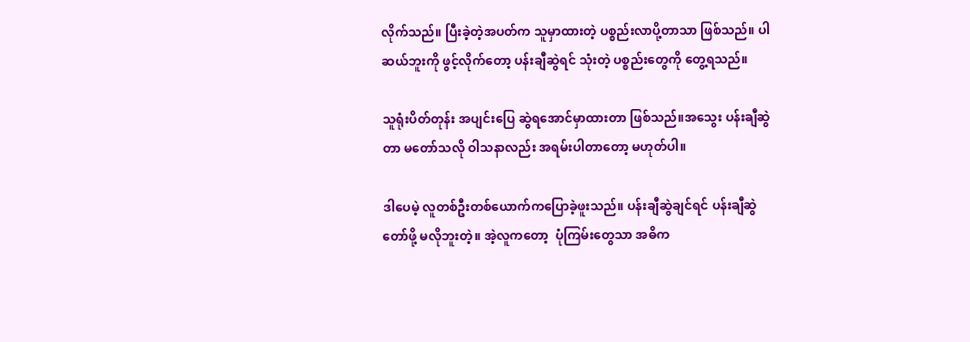လိုက်သည်။ ပြီးခဲ့တဲ့အပတ်က သူမှာထားတဲ့ ပစ္စည်းလာပို့တာသာ ဖြစ်သည်။ ပါဆယ်ဘူးကို ဖွင့်လိုက်တော့ ပန်းချီဆွဲရင် သုံးတဲ့ ပစ္စည်း‌တွေကို တွေ့ရသည်။

သူရုံးပိတ်တုန်း အပျင်းပြေ ဆွဲရအောင်မှာထားတာ ဖြစ်သည်။အသွေး ပန်းချီဆွဲတာ မတော်သလို ဝါသနာလည်း အရမ်းပါတာတော့ မဟုတ်ပါ။

ဒါပေမဲ့ လူတစ်ဦးတစ်ယောက်ကပြောခဲ့ဖူးသည်။ ပန်းချီဆွဲချင်ရင် ပန်းချီဆွဲတော်ဖို့ မလိုဘူးတဲ့။ အဲ့လူကတော့  ပုံကြမ်းတွေသာ အဓိက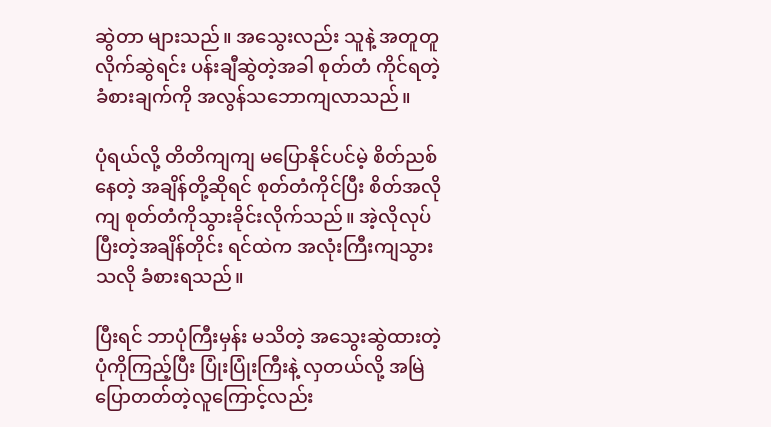ဆွဲတာ များသည်။ အသွေးလည်း သူနဲ့ အတူတူ လိုက်ဆွဲရင်း ပန်းချီဆွဲတဲ့အခါ စုတ်တံ ကိုင်ရတဲ့ ခံစားချက်ကို အလွန်သဘောကျလာသည်။

ပုံရယ်လို့ တိတိကျကျ မပြောနိုင်ပင်မဲ့ စိတ်ညစ်နေတဲ့ အချိန်တို့ဆိုရင် စုတ်တံကိုင်ပြီး စိတ်အလိုကျ စုတ်တံကိုသွားခိုင်းလိုက်သည်။ အဲ့လိုလုပ်ပြီးတဲ့အချိန်တိုင်း ရင်ထဲက အလုံးကြီးကျသွားသလို ခံစားရသည်။

ပြီးရင် ဘာပုံကြီးမှန်း မသိတဲ့ အသွေးဆွဲထားတဲ့ ပုံကိုကြည့်ပြီး ပြုံးပြုံးကြီးနဲ့ လှတယ်လို့ အမြဲပြောတတ်တဲ့လူကြောင့်လည်း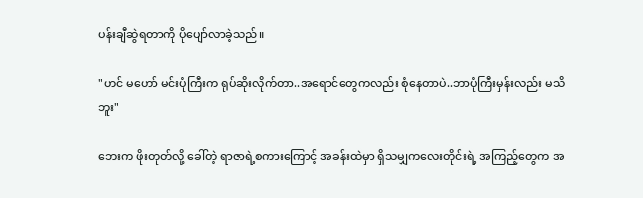ပန်းချီဆွဲရတာကို ပိုပျော်လာခဲ့သည်။

"ဟင် မဟော် မင်းပုံကြီးက ရုပ်ဆိုးလိုက်တာ..အရောင်တွေကလည်း စုံနေတာပဲ..ဘာပုံကြီးမှန်းလည်း မသိဘူး"

ဘေးက ‌ဖိုးတုတ်လို့ ခေါ်တဲ့ ရာဇာရဲ့စကားကြောင့် အခန်းထဲမှာ ရှိသမျှကလေးတိုင်းရဲ့ အကြည့်တွေက အ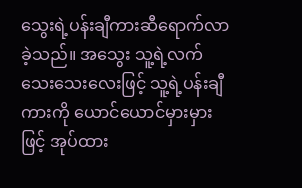သွေးရဲ့ပန်းချီကားဆီရောက်လာခဲ့သည်။ အသွေး သူ့ရဲ့လက်သေးသေးလေးဖြင့် သူ့ရဲ့ပန်းချီကားကို ယောင်ယောင်မှားမှားဖြင့် အုပ်ထား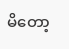မိ‌တော့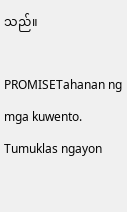သည်။

PROMISETahanan ng mga kuwento. Tumuklas ngayon